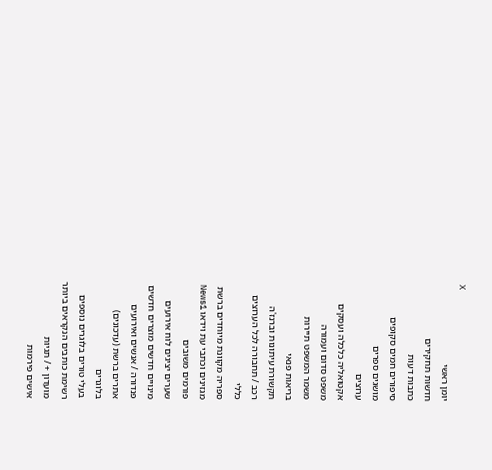X
יומן ראשי
חדשות תחקירים
כתבות דעות
סיפורים חמים סקופים
מושגים ספרים
ערוצים
אקטואליה כלכלה ועסקים
משפט סדום ועמורה
משמר המשפט תיירות
בריאות פנאי
תקשורת עיתונות וברנז'ה
רכב / תחבורה לכל הערוצים
כללי
ספריה מקוונת מיוחדים ברשת
מגזינים וכתבי עת וידאו News1
פורמים משובים
שערים יציגים לוח אירועים
מינויים חדשים מוצרים חדשים
פנדורה / אנשים ואירועים
אתרים ברשת (עדכונים)
בלוגרים
בעלי טורים בלוגרים נוספים
רשימת כותבים הנקראים ביותר
מועדון + / תגיות
אישים פירמות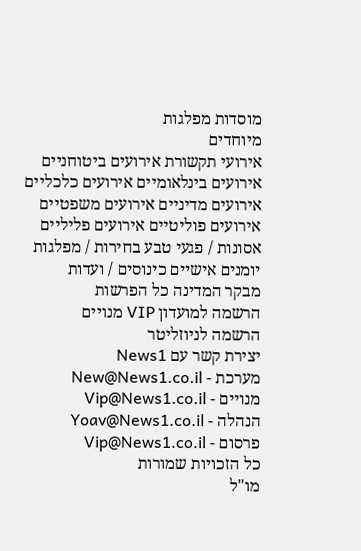מוסדות מפלגות
מיוחדים
אירועי תקשורת אירועים ביטוחניים
אירועים בינלאומיים אירועים כלכליים
אירועים מדיניים אירועים משפטיים
אירועים פוליטיים אירועים פליליים
אסונות / פגעי טבע בחירות / מפלגות
יומנים אישיים כינוסים / ועדות
מבקר המדינה כל הפרשות
הרשמה למועדון VIP מנויים
הרשמה לניוזליטר
יצירת קשר עם News1
מערכת - New@News1.co.il
מנויים - Vip@News1.co.il
הנהלה - Yoav@News1.co.il
פרסום - Vip@News1.co.il
כל הזכויות שמורות
מו"ל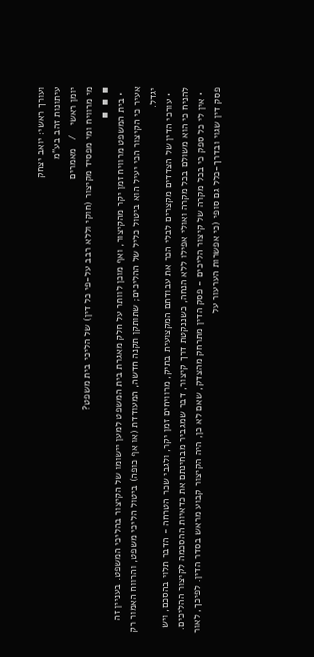ועורך ראשי: יואב יצחק
עיתונות זהב בע"מ
יומן ראשי   /   מאמרים
מי מרוויח ומי מפסיד מקיצור (חוקי וללא רבב על-פי כל דין) של הליכי בית משפט?
▪  ▪  ▪
  • בית המשפט מרוויח זמן יקר מהקיצור, ואף מוכן לוותר על חלק מאגרת בית המשפט למען יישומו של הקיצור בהליכי המשפט. בעניין זה אעיר כי הקיצור הכי יעיל הוא ביטול כליל של ההליכים; שתותקן תקנה חדשה, המעודדת (או אף כופה) ביטול הליכי משפט, והרווח האמור רק יגדל.
  • עורכי הדין של הצדדים מקצרים לבלי הכר את עבודתם המקצועית בתיק, מרוויחים זמן יקר, ולגבי שכר הטרחה - הדבר תלוי בהסכם, ויש להניח כי הוא משולם בכל מקרה ואולי אפילו ללא הנחה, כשננקטת דרך קיצור, דבר שמגביר מבחינתם את כדאיות ההסכמה לקיצור ההליכים.
  • אין לי כל ספק כי בכל מקרה של קיצור הליכים - פסק הדין מתרחק מהצדק, שאם לא כן, היה הקיצור קבוע מראש בסדר הדין. לפיכך, לאור פסק דין שגוי ובדרך-כלל גם סופי (כי אפשרות הערעור על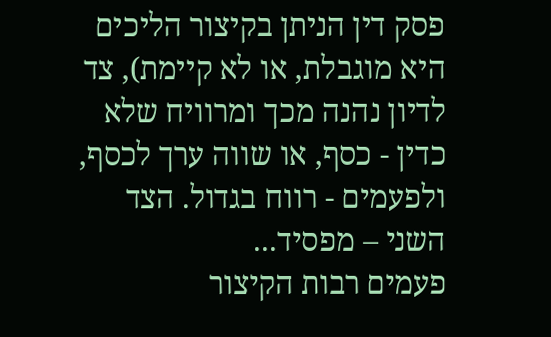פסק דין הניתן בקיצור הליכים היא מוגבלת, או לא קיימת), צד לדיון נהנה מכך ומרוויח שלא כדין - כסף, או שווה ערך לכסף, ולפעמים - רווח בגדול. הצד השני – מפסיד...
פעמים רבות הקיצור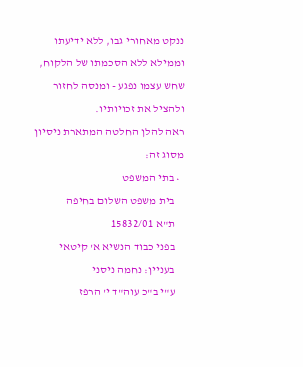ננקט מאחורי גבו, ללא ידיעתו וממילא ללא הסכמתו של הלקוח, שחש עצמו נפגע - ומנסה לחזור ולהציל את זכויותיו.
ראה להלן החלטה המתארת ניסיון מסוג זה:
  • בתי המשפט
    בית משפט השלום בחיפה
    ת"א 15832/01
    בפני כבוד הנשיא א' קיטאי
    בעניין: נחמה ניסני
    ע"י ב"כ עוה"ד י' הרפז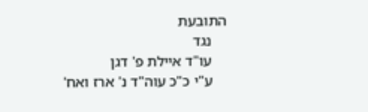התובעת
    נגד
    עו"ד איילת פ' דגן
    ע"י כ"כ עוה"ד נ' ארז ואח'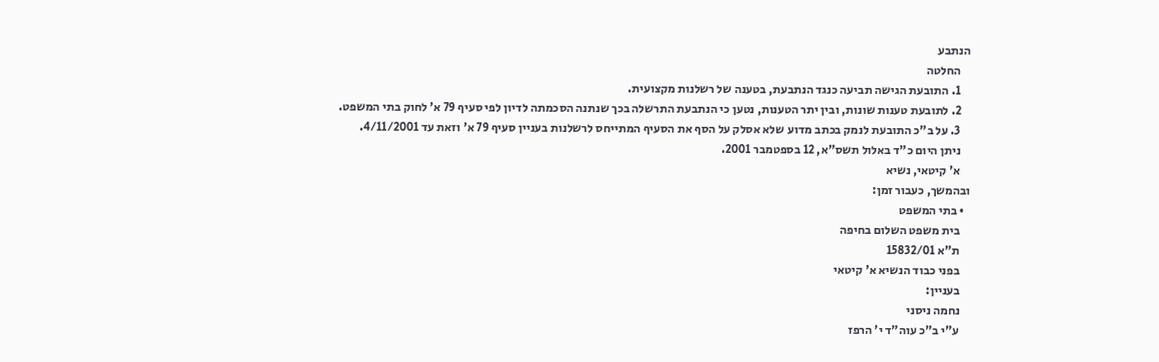הנתבע
    החלטה
    1. התובעת הגישה תביעה כנגד הנתבעת, בטענה של רשלנות מקצועית.
    2. לתובעת טענות שונות, ובין יתר הטענות, נטען כי הנתבעת התרשלה בכך שנתנה הסכמתה לדיון לפי סעיף 79 א' לחוק בתי המשפט.
    3. על ב"כ התובעת לנמק בכתב מדוע שלא אסלק על הסף את הסעיף המתייחס לרשלנות בעניין סעיף 79 א' וזאת עד 4/11/2001.
    ניתן היום כ"ד באלול תשס"א, 12 בספטמבר 2001.
    א' קיטאי, נשיא
ובהמשך, כעבור זמן:
  • בתי המשפט
    בית משפט השלום בחיפה
    ת"א 15832/01
    בפני כבוד הנשיא א' קיטאי
    בעניין:
    נחמה ניסני
    ע"י ב"כ עוה"ד י' הרפז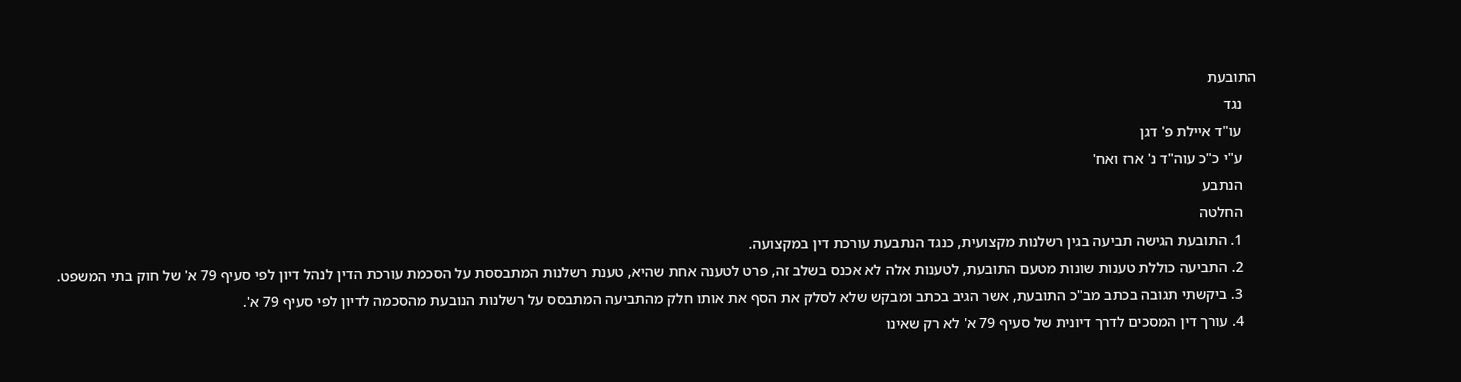התובעת
    נגד
    עו"ד איילת פ' דגן
    ע"י כ"כ עוה"ד נ' ארז ואח'
    הנתבע
    החלטה
    1. התובעת הגישה תביעה בגין רשלנות מקצועית, כנגד הנתבעת עורכת דין במקצועה.
    2. התביעה כוללת טענות שונות מטעם התובעת, לטענות אלה לא אכנס בשלב זה, פרט לטענה אחת שהיא, טענת רשלנות המתבססת על הסכמת עורכת הדין לנהל דיון לפי סעיף 79 א' של חוק בתי המשפט.
    3. ביקשתי תגובה בכתב מב"כ התובעת, אשר הגיב בכתב ומבקש שלא לסלק את הסף את אותו חלק מהתביעה המתבסס על רשלנות הנובעת מהסכמה לדיון לפי סעיף 79 א'.
    4. עורך דין המסכים לדרך דיונית של סעיף 79 א' לא רק שאינו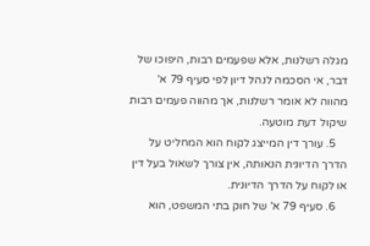מגלה רשלנות, אלא שפעמים רבות, היפוכו של דבר, אי הסכמה לנהל דיון לפי סעיף 79 א' מהווה לא אומר רשלנות, אך מהווה פעמים רבות שיקול דעת מוטעה.
    5. עורך דין המייצג לקוח הוא המחליט על הדרך הדיונית הנאותה, אין צורך לשאול בעל דין או לקוח על הדרך הדיונית.
    6. סעיף 79 א' של חוק בתי המשפט, הוא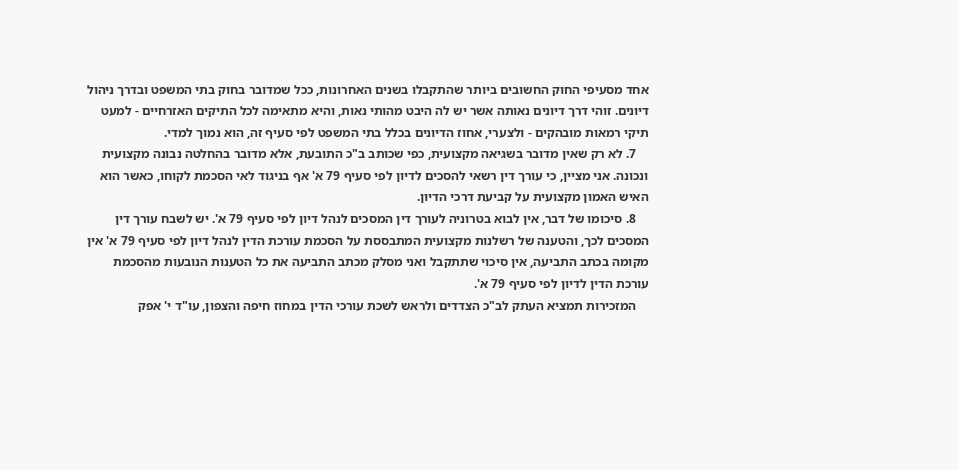אחד מסעיפי החוק החשובים ביותר שהתקבלו בשנים האחרונות, ככל שמדובר בחוק בתי המשפט ובדרך ניהול דיונים. זוהי דרך דיונים נאותה אשר יש לה היבט מהותי נאות, והיא מתאימה לכל התיקים האזרחיים - למעט תיקי רמאות מובהקים - ולצערי, אחוז הדיונים בכלל בתי המשפט לפי סעיף זה, הוא נמוך למדי.
    7. לא רק שאין מדובר בשגיאה מקצועית, כפי שכותב ב"כ התובעת, אלא מדובר בהחלטה נבונה מקצועית ונכונה. אני מציין, כי עורך דין רשאי להסכים לדיון לפי סעיף 79 א' אף בניגוד לאי הסכמת לקוחו, כאשר הוא האיש האמון מקצועית על קביעת דרכי הדיון.
    8. סיכומו של דבר, אין לבוא בטרוניה לעורך דין המסכים לנהל דיון לפי סעיף 79 א'. יש לשבח עורך דין המסכים לכך, והטענה של רשלנות מקצועית המתבססת על הסכמת עורכת הדין לנהל דיון לפי סעיף 79 א' אין מקומה בכתב התביעה, אין סיכוי שתתקבל ואני מסלק מכתב התביעה את כל הטענות הנובעות מהסכמת עורכת הדין לדיון לפי סעיף 79 א'.
    המזכירות תמציא העתק לב"כ הצדדים ולראש לשכת עורכי הדין במחוז חיפה והצפון, עו"ד י' אפק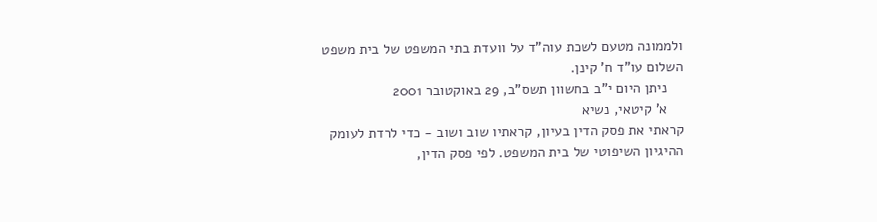ולממונה מטעם לשכת עוה"ד על וועדת בתי המשפט של בית משפט השלום עו"ד ח' קינן.
    ניתן היום י"ב בחשוון תשס"ב, 29 באוקטובר 2001
    א' קיטאי, נשיא
קראתי את פסק הדין בעיון, קראתיו שוב ושוב - כדי לרדת לעומק ההיגיון השיפוטי של בית המשפט. לפי פסק הדין,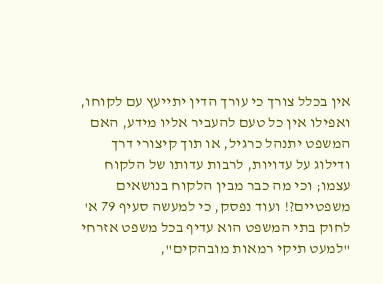אין בכלל צורך כי עורך הדין יתייעץ עם לקוחו, ואפילו אין כל טעם להעביר אליו מידע, האם המשפט יתנהל כרגיל, או תוך קיצורי דרך ודילוג על עדויות, לרבות עדותו של הלקוח עצמו; וכי מה כבר מבין הלקוח בנושאים משפטיים?! ועוד נפסק, כי למעשה סעיף 79 א' לחוק בתי המשפט הוא עדיף בכל משפט אזרחי "למעט תיקי רמאות מובהקים",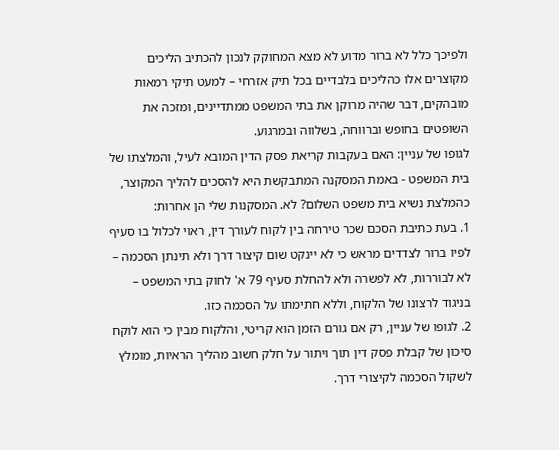ולפיכך כלל לא ברור מדוע לא מצא המחוקק לנכון להכתיב הליכים מקוצרים אלו כהליכים בלבדיים בכל תיק אזרחי – למעט תיקי רמאות מובהקים, דבר שהיה מרוקן את בתי המשפט ממתדיינים, ומזכה את השופטים בחופש וברווחה, בשלווה ובמרגוע.
לגופו של עניין: האם בעקבות קריאת פסק הדין המובא לעיל, והמלצתו של בית המשפט - באמת המסקנה המתבקשת היא להסכים להליך המקוצר, כהמלצת נשיא בית משפט השלום? לא. המסקנות שלי הן אחרות:
1. בעת כתיבת הסכם שכר טירחה בין לקוח לעורך דין, ראוי לכלול בו סעיף לפיו ברור לצדדים מראש כי לא יינקט שום קיצור דרך ולא תינתן הסכמה – לא לבוררות, לא לפשרה ולא להחלת סעיף 79 א' לחוק בתי המשפט – בניגוד לרצונו של הלקוח, וללא חתימתו על הסכמה כזו.
2. לגופו של עניין, רק אם גורם הזמן הוא קריטי, והלקוח מבין כי הוא לוקח סיכון של קבלת פסק דין תוך ויתור על חלק חשוב מהליך הראיות, מומלץ לשקול הסכמה לקיצורי דרך.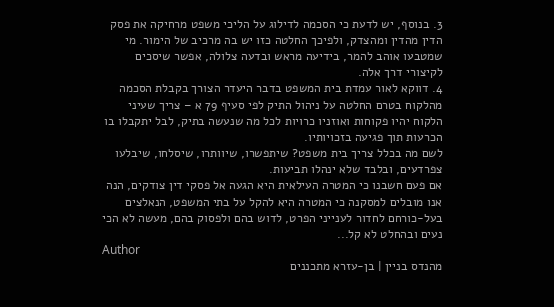3. בנוסף, יש לדעת כי הסכמה לדילוג על הליכי משפט מרחיקה את פסק הדין מהדין ומהצדק, ולפיכך החלטה כזו יש בה מרכיב של הימור. מי שמטבעו אוהב להמר, בידיעה מראש ובדעה צלולה, אפשר שיסכים לקיצורי דרך אלה.
4. דווקא לאור עמדת בית המשפט בדבר היעדר הצורך בקבלת הסכמה מהלקוח בטרם החלטה על ניהול התיק לפי סעיף 79 א – צריך שעיני הלקוח יהיו פקוחות ואוזניו כרויות לכל מה שנעשה בתיק, לבל יתקבלו בו הכרעות תוך פגיעה בזכויותיו.
לשם מה בכלל צריך בית משפט? שיתפשרו, שיוותרו, שיסלחו, שיבלעו צפרדעים, ובלבד שלא ינהלו תביעות.
אם פעם חשבנו כי המטרה העילאית היא הגעה אל פסקי דין צודקים, הנה אנו מובלים למסקנה כי המטרה היא להקל על בתי המשפט, הנאלצים בעל-כורחם לחדור לענייני הפרט, לדוש בהם ולפסוק בהם, מעשה לא הכי נעים ובהחלט לא קל...
Author
מהנדס בניין | בן-עזרא מתכננים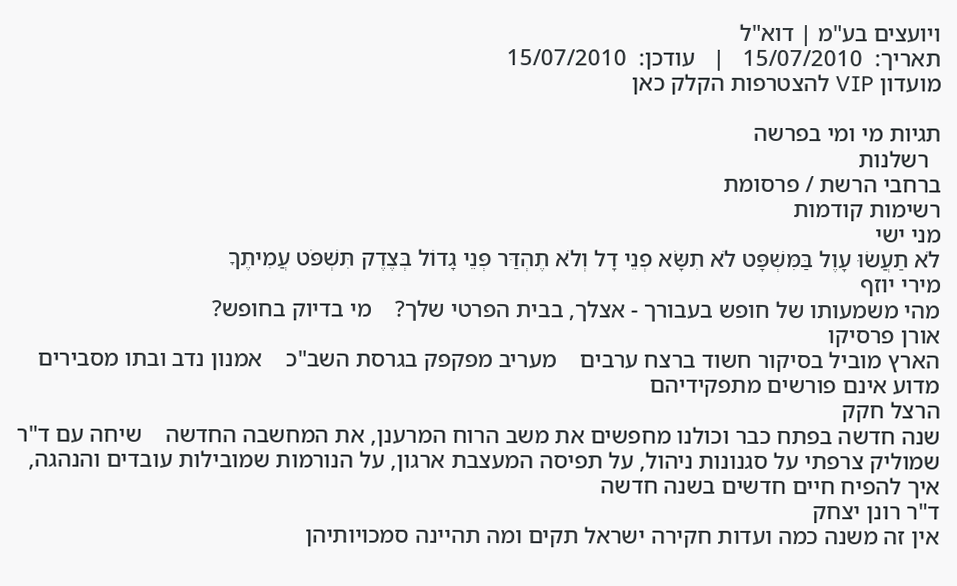ויועצים בע"מ | דוא"ל
תאריך:  15/07/2010   |   עודכן:  15/07/2010
מועדון VIP להצטרפות הקלק כאן

תגיות מי ומי בפרשה
  רשלנות
ברחבי הרשת / פרסומת
רשימות קודמות
מני ישי
לֹא תַעֲשׂוּ עָוֶל בַּמִּשְׁפָּט לֹא תִשָּׂא פְנֵי דָל וְלֹא תֶהְדַּר פְּנֵי גָדוֹל בְּצֶדֶק תִּשְׁפֹּט עֲמִיתֶךָ
מירי יוזף
מהי משמעותו של חופש בעבורך - אצלך, בבית הפרטי שלך?    מי בדיוק בחופש?
אורן פרסיקו
הארץ מוביל בסיקור חשוד ברצח ערבים    מעריב מפקפק בגרסת השב"כ    אמנון נדב ובתו מסבירים מדוע אינם פורשים מתפקידיהם
הרצל חקק
שנה חדשה בפתח כבר וכולנו מחפשים את משב הרוח המרענן, את המחשבה החדשה    שיחה עם ד"ר שמוליק צרפתי על סגנונות ניהול, על תפיסה המעצבת ארגון, על הנורמות שמובילות עובדים והנהגה, איך להפיח חיים חדשים בשנה חדשה
ד"ר רונן יצחק
אין זה משנה כמה ועדות חקירה ישראל תקים ומה תהיינה סמכויותיהן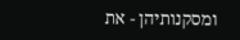ומסקנותיהן - את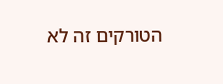הטורקים זה לא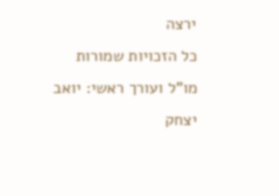ירצה
כל הזכויות שמורות
מו"ל ועורך ראשי: יואב יצחק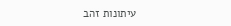עיתונות זהב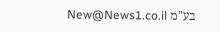בע"מ New@News1.co.il